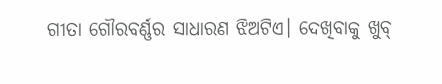ଗୀତା ଗୌରବର୍ଣ୍ଣର ସାଧାରଣ ଝିଅଟିଏ। ଦେଖିବାକୁ ଖୁବ୍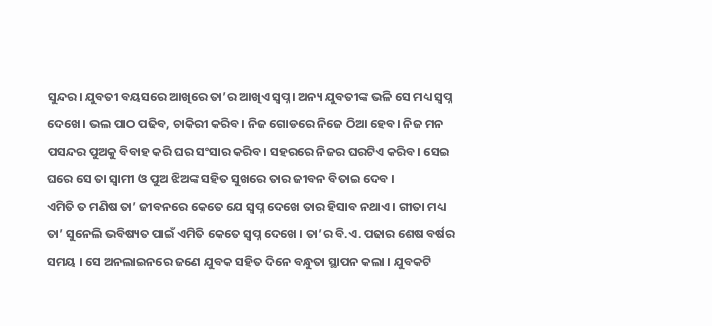ସୁନ୍ଦର। ଯୁବତୀ ବୟସରେ ଆଖିରେ ତା’ର ଆଖିଏ ସ୍ୱପ୍ନ। ଅନ୍ୟ ଯୁବତୀଙ୍କ ଭଳି ସେ ମଧ୍ୟ ସ୍ୱପ୍ନ ଦେଖେ। ଭଲ ପାଠ ପଢିବ, ଚାକିରୀ କରିବ। ନିଜ ଗୋଡରେ ନିଜେ ଠିଆ ହେବ। ନିଜ ମନ ପସନ୍ଦର ପୁଅକୁ ବିବାହ କରି ଘର ସଂସାର କରିବ। ସହରରେ ନିଜର ଘରଟିଏ କରିବ। ସେଇ ଘରେ ସେ ତା ସ୍ୱାମୀ ଓ ପୁଅ ଝିଅଙ୍କ ସହିତ ସୁଖରେ ତାର ଜୀବନ ବିତାଇ ଦେବ ।
ଏମିତି ତ ମଣିଷ ତା’ ଜୀବନରେ କେତେ ଯେ ସ୍ୱପ୍ନ ଦେଖେ ତାର ହିସାବ ନଥାଏ । ଗୀତା ମଧ୍ୟ ତା’ ସୁନେଲି ଭବିଷ୍ୟତ ପାଇଁ ଏମିତି କେତେ ସ୍ୱପ୍ନ ଦେଖେ । ତା’ର ବି.ଏ. ପଢାର ଶେଷ ବର୍ଷର ସମୟ । ସେ ଅନଲାଇନରେ ଜଣେ ଯୁବକ ସହିତ ଦିନେ ବନ୍ଧୁତା ସ୍ଥାପନ କଲା । ଯୁବକଟି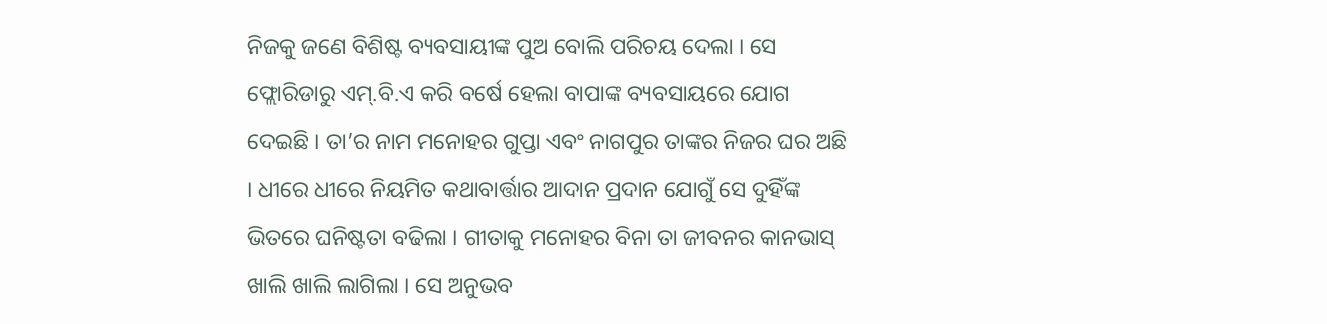ନିଜକୁ ଜଣେ ବିଶିଷ୍ଟ ବ୍ୟବସାୟୀଙ୍କ ପୁଅ ବୋଲି ପରିଚୟ ଦେଲା । ସେ ଫ୍ଲୋରିଡାରୁ ଏମ୍.ବି.ଏ କରି ବର୍ଷେ ହେଲା ବାପାଙ୍କ ବ୍ୟବସାୟରେ ଯୋଗ ଦେଇଛି । ତା’ର ନାମ ମନୋହର ଗୁପ୍ତା ଏବଂ ନାଗପୁର ତାଙ୍କର ନିଜର ଘର ଅଛି । ଧୀରେ ଧୀରେ ନିୟମିତ କଥାବାର୍ତ୍ତାର ଆଦାନ ପ୍ରଦାନ ଯୋଗୁଁ ସେ ଦୁହିଁଙ୍କ ଭିତରେ ଘନିଷ୍ଟତା ବଢିଲା । ଗୀତାକୁ ମନୋହର ବିନା ତା ଜୀବନର କାନଭାସ୍ ଖାଲି ଖାଲି ଲାଗିଲା । ସେ ଅନୁଭବ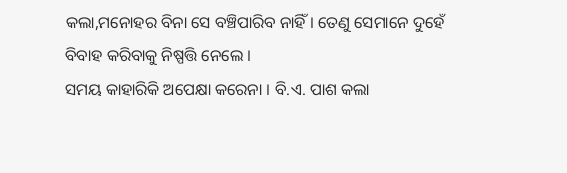କଲା,ମନୋହର ବିନା ସେ ବଞ୍ଚିପାରିବ ନାହିଁ । ତେଣୁ ସେମାନେ ଦୁହେଁ ବିବାହ କରିବାକୁ ନିଷ୍ପତ୍ତି ନେଲେ ।
ସମୟ କାହାରିକି ଅପେକ୍ଷା କରେନା । ବି.ଏ. ପାଶ କଲା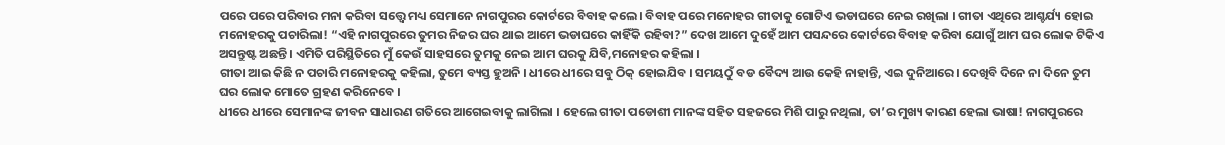ପରେ ପରେ ପରିବାର ମନା କରିବା ସତ୍ତ୍ବେ ମଧ୍ୟ ସେମାନେ ନାଗପୁରର କୋର୍ଟରେ ବିବାହ କଲେ। ବିବାହ ପରେ ମନୋହର ଗୀତାକୁ ଗୋଟିଏ ଭଡାଘରେ ନେଇ ରଖିଲା । ଗୀତା ଏଥିରେ ଆଶ୍ଚର୍ଯ୍ୟ ହୋଇ ମନୋହରକୁ ପଚାରିଲା! “ଏହି ନାଗପୁରରେ ତୁମର ନିଜର ଘର ଥାଇ ଆମେ ଭଡାଘରେ କାହିଁକି ରହିବା?” ଦେଖ ଆମେ ଦୁହେଁ ଆମ ପସନ୍ଦରେ କୋର୍ଟରେ ବିବାହ କରିବା ଯୋଗୁଁ ଆମ ଘର ଲୋକ ଟିକିଏ ଅସନ୍ତୁଷ୍ଟ ଅଛନ୍ତି । ଏମିତି ପରିସ୍ଥିତିରେ ମୁଁ କେଉଁ ସାହସରେ ତୁମକୁ ନେଇ ଆମ ଘରକୁ ଯିବି,ମନୋହର କହିଲା ।
ଗୀତା ଆଇ କିଛି ନ ପଚାରି ମନୋହରକୁ କହିଲା, ତୁମେ ବ୍ୟସ୍ତ ହୁଅନି । ଧୀରେ ଧୀରେ ସବୁ ଠିକ୍ ହୋଇଯିବ । ସମୟଠୁଁ ବଡ ବୈଦ୍ୟ ଆଉ କେହି ନାହାନ୍ତି, ଏଇ ଦୁନିଆରେ। ଦେଖିବି ଦିନେ ନା ଦିନେ ତୁମ ଘର ଲୋକ ମୋତେ ଗ୍ରହଣ କରିନେବେ ।
ଧୀରେ ଧୀରେ ସେମାନଙ୍କ ଜୀବନ ସାଧାରଣ ଗତିରେ ଆଗେଇବାକୁ ଲାଗିଲା । ହେଲେ ଗୀତା ପଡୋଶୀ ମାନଙ୍କ ସହିତ ସହଜରେ ମିଶି ପାରୁ ନଥିଲା, ତା’ର ମୁଖ୍ୟ କାରଣ ହେଲା ଭାଷା! ନାଗପୁରରେ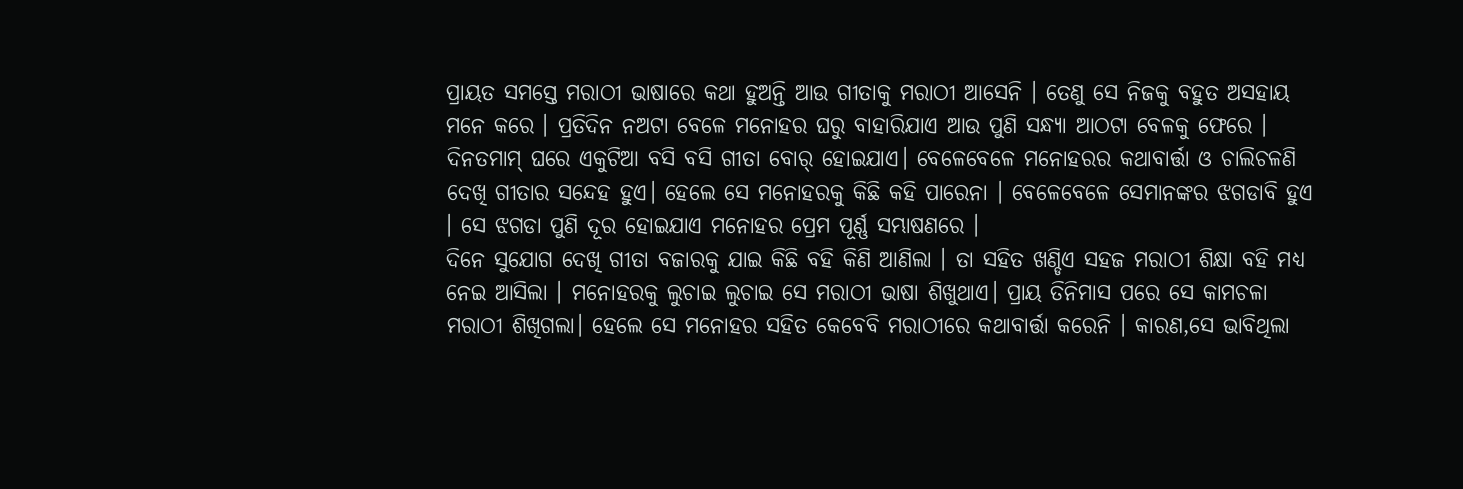ପ୍ରାୟତ ସମସ୍ତେ ମରାଠୀ ଭାଷାରେ କଥା ହୁଅନ୍ତି ଆଉ ଗୀତାକୁ ମରାଠୀ ଆସେନି । ତେଣୁ ସେ ନିଜକୁ ବହୁତ ଅସହାୟ ମନେ କରେ । ପ୍ରତିଦିନ ନଅଟା ବେଳେ ମନୋହର ଘରୁ ବାହାରିଯାଏ ଆଉ ପୁଣି ସନ୍ଧ୍ୟା ଆଠଟା ବେଳକୁ ଫେରେ । ଦିନତମାମ୍ ଘରେ ଏକୁଟିଆ ବସି ବସି ଗୀତା ବୋର୍ ହୋଇଯାଏ। ବେଳେବେଳେ ମନୋହରର କଥାବାର୍ତ୍ତା ଓ ଚାଲିଚଳଣି ଦେଖି ଗୀତାର ସନ୍ଦେହ ହୁଏ। ହେଲେ ସେ ମନୋହରକୁ କିଛି କହି ପାରେନା । ବେଳେବେଳେ ସେମାନଙ୍କର ଝଗଡାବି ହୁଏ । ସେ ଝଗଡା ପୁଣି ଦୂର ହୋଇଯାଏ ମନୋହର ପ୍ରେମ ପୂର୍ଣ୍ଣ ସମ୍ଭାଷଣରେ ।
ଦିନେ ସୁଯୋଗ ଦେଖି ଗୀତା ବଜାରକୁ ଯାଇ କିଛି ବହି କିଣି ଆଣିଲା । ତା ସହିତ ଖଣ୍ଡିଏ ସହଜ ମରାଠୀ ଶିକ୍ଷା ବହି ମଧ୍ୟ ନେଇ ଆସିଲା । ମନୋହରକୁ ଲୁଚାଇ ଲୁଚାଇ ସେ ମରାଠୀ ଭାଷା ଶିଖୁଥାଏ। ପ୍ରାୟ ତିନିମାସ ପରେ ସେ କାମଚଳା ମରାଠୀ ଶିଖିଗଲା। ହେଲେ ସେ ମନୋହର ସହିତ କେବେବି ମରାଠୀରେ କଥାବାର୍ତ୍ତା କରେନି । କାରଣ,ସେ ଭାବିଥିଲା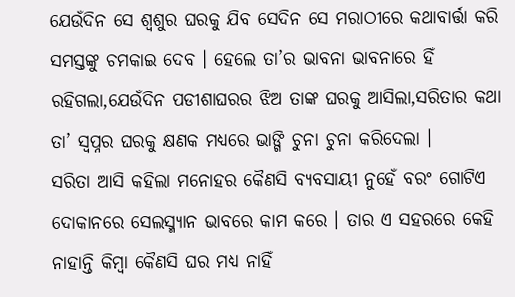ଯେଉଁଦିନ ସେ ଶ୍ୱଶୁର ଘରକୁ ଯିବ ସେଦିନ ସେ ମରାଠୀରେ କଥାବାର୍ତ୍ତା କରି ସମସ୍ତଙ୍କୁ ଚମକାଇ ଦେବ । ହେଲେ ତା’ର ଭାବନା ଭାବନାରେ ହିଁ ରହିଗଲା,ଯେଉଁଦିନ ପଡୀଶାଘରର ଝିଅ ତାଙ୍କ ଘରକୁ ଆସିଲା,ସରିତାର କଥା ତା’ ସ୍ୱପ୍ନର ଘରକୁ କ୍ଷଣକ ମଧ୍ୟରେ ଭାଙ୍ଗି ଚୁନା ଚୁନା କରିଦେଲା ।
ସରିତା ଆସି କହିଲା ମନୋହର କୈଣସି ବ୍ୟବସାୟୀ ନୁହେଁ ବରଂ ଗୋଟିଏ ଦୋକାନରେ ସେଲସ୍ମ୍ୟାନ ଭାବରେ କାମ କରେ । ତାର ଏ ସହରରେ କେହି ନାହାନ୍ତି କିମ୍ବା କୈଣସି ଘର ମଧ୍ୟ ନାହିଁ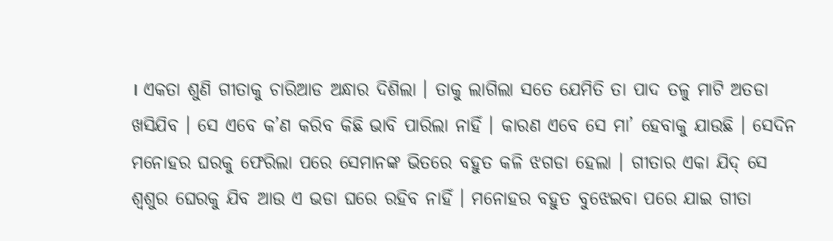। ଏକତା ଶୁଣି ଗୀତାକୁ ଚାରିଆଡ ଅନ୍ଧାର ଦିଶିଲା । ତାକୁ ଲାଗିଲା ସତେ ଯେମିତି ତା ପାଦ ତଳୁ ମାଟି ଅତଡା ଖସିଯିବ । ସେ ଏବେ କ’ଣ କରିବ କିଛି ଭାବି ପାରିଲା ନାହିଁ । କାରଣ ଏବେ ସେ ମା’ ହେବାକୁ ଯାଉଛି । ସେଦିନ ମନୋହର ଘରକୁ ଫେରିଲା ପରେ ସେମାନଙ୍କ ଭିତରେ ବହୁତ କଳି ଝଗଡା ହେଲା । ଗୀତାର ଏକା ଯିଦ୍ ସେ ଶ୍ୱଶୁର ଘେରକୁ ଯିବ ଆଉ ଏ ଭଡା ଘରେ ରହିବ ନାହିଁ । ମନୋହର ବହୁତ ବୁଝେଇବା ପରେ ଯାଇ ଗୀତା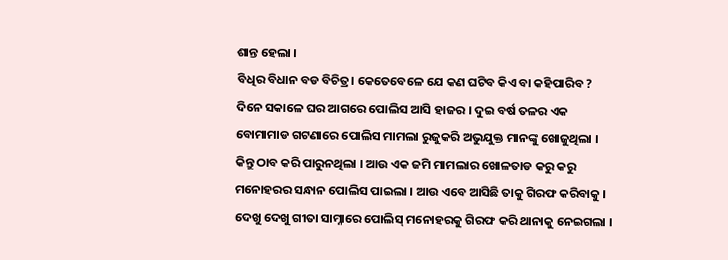ଶାନ୍ତ ହେଲା ।
ବିଧିର ବିଧାନ ବଡ ବିଚିତ୍ର। କେତେବେଳେ ଯେ କଣ ଘଟିବ କିଏ ବା କହିପାରିବ ? ଦିନେ ସକାଳେ ଘର ଆଗରେ ପୋଲିସ ଆସି ହାଜର । ଦୁଇ ବର୍ଷ ତଳର ଏକ ବୋମାମାଡ ଗଟଣାରେ ପୋଲିସ ମାମଲା ରୁଜୁକରି ଅଭୁଯୁକ୍ତ ମାନଙ୍କୁ ଖୋଜୁଥିଲା । କିନ୍ତୁ ଠାବ କରି ପାରୁନଥିଲା । ଆଉ ଏକ ଜମି ମାମଲାର ଖୋଳତାଡ କରୁ କରୁ ମନୋହରର ସନ୍ଧାନ ପୋଲିସ ପାଇଲା । ଆଉ ଏବେ ଆସିଛି ତାକୁ ଗିରଫ କରିବାକୁ । ଦେଖୁ ଦେଖୁ ଗୀତା ସାମ୍ନାରେ ପୋଲିସ୍ ମନୋହରକୁ ଗିରଫ କରି ଥାନାକୁ ନେଇଗଲା ।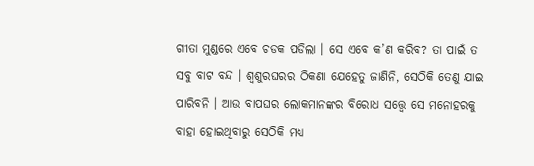ଗୀତା ମୁଣ୍ଡରେ ଏବେ ଚଡକ ପଡିଲା । ସେ ଏବେ କ’ଣ କରିବ? ତା ପାଇଁ ତ ସବୁ ବାଟ ବନ୍ଦ । ଶ୍ୱଶୁରଘରର ଠିକଣା ଯେହେତୁ ଜାଣିନି, ସେଠିକି ତେଣୁ ଯାଇ ପାରିବନି । ଆଉ ବାପଘର ଲୋକମାନଙ୍କର ବିରୋଧ ସତ୍ତ୍ବେ ସେ ମନୋହରକୁ ବାହା ହୋଇଥିବାରୁ ସେଠିକି ମଧ୍ୟ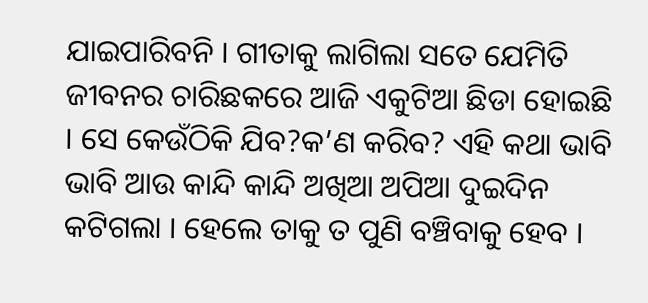ଯାଇପାରିବନି । ଗୀତାକୁ ଲାଗିଲା ସତେ ଯେମିତି ଜୀବନର ଚାରିଛକରେ ଆଜି ଏକୁଟିଆ ଛିଡା ହୋଇଛି । ସେ କେଉଁଠିକି ଯିବ?କ’ଣ କରିବ? ଏହି କଥା ଭାବି ଭାବି ଆଉ କାନ୍ଦି କାନ୍ଦି ଅଖିଆ ଅପିଆ ଦୁଇଦିନ କଟିଗଲା । ହେଲେ ତାକୁ ତ ପୁଣି ବଞ୍ଚିବାକୁ ହେବ ।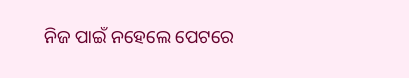ନିଜ ପାଇଁ ନହେଲେ ପେଟରେ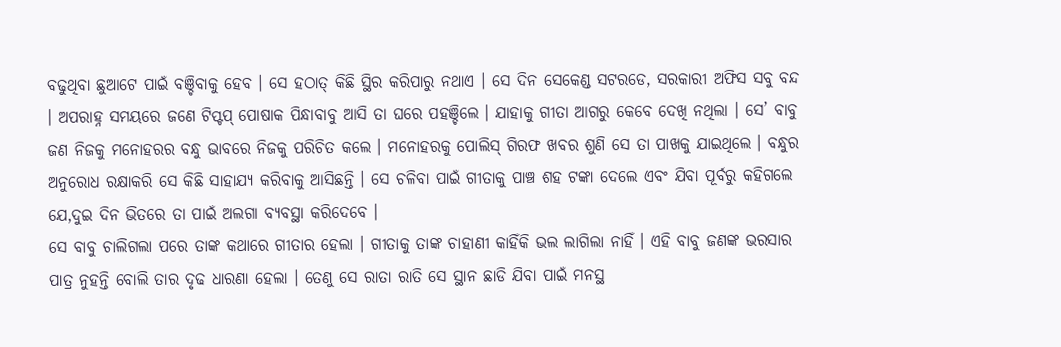ବଢୁଥିବା ଛୁଆଟେ ପାଇଁ ବଞ୍ଚିବାକୁ ହେବ । ସେ ହଠାତ୍ କିଛି ସ୍ଥିର କରିପାରୁ ନଥାଏ । ସେ ଦିନ ସେକେଣ୍ଡ ସଟରଡେ, ସରକାରୀ ଅଫିସ ସବୁ ବନ୍ଦ । ଅପରାହ୍ନ ସମୟରେ ଜଣେ ଟିପ୍ଟପ୍ ପୋଷାକ ପିନ୍ଧାବାବୁ ଆସି ତା ଘରେ ପହଞ୍ଚିଲେ । ଯାହାକୁ ଗୀତା ଆଗରୁ କେବେ ଦେଖି ନଥିଲା । ସେ’ ବାବୁ ଜଣ ନିଜକୁ ମନୋହରର ବନ୍ଧୁ ଭାବରେ ନିଜକୁ ପରିଚିତ କଲେ । ମନୋହରକୁ ପୋଲିସ୍ ଗିରଫ ଖବର ଶୁଣି ସେ ତା ପାଖକୁ ଯାଇଥିଲେ । ବନ୍ଧୁର ଅନୁରୋଧ ରକ୍ଷାକରି ସେ କିଛି ସାହାଯ୍ୟ କରିବାକୁ ଆସିଛନ୍ତି । ସେ ଚଳିବା ପାଇଁ ଗୀତାକୁ ପାଞ୍ଚ ଶହ ଟଙ୍କା ଦେଲେ ଏବଂ ଯିବା ପୂର୍ବରୁ କହିଗଲେ ଯେ,ଦୁଇ ଦିନ ଭିତରେ ତା ପାଇଁ ଅଲଗା ବ୍ୟବସ୍ଥା କରିଦେବେ ।
ସେ ବାବୁ ଚାଲିଗଲା ପରେ ତାଙ୍କ କଥାରେ ଗୀତାର ହେଲା । ଗୀତାକୁ ତାଙ୍କ ଚାହାଣୀ କାହିଁକି ଭଲ ଲାଗିଲା ନାହିଁ । ଏହି ବାବୁ ଜଣଙ୍କ ଭରସାର ପାତ୍ର ନୁହନ୍ତି ବୋଲି ତାର ଦୃଢ ଧାରଣା ହେଲା । ତେଣୁ ସେ ରାତା ରାତି ସେ ସ୍ଥାନ ଛାଡି ଯିବା ପାଇଁ ମନସ୍ଥ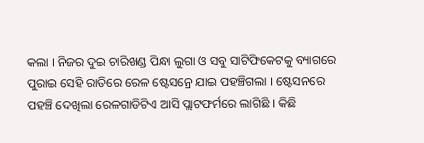କଲା । ନିଜର ଦୁଇ ଚାରିଖଣ୍ଡ ପିନ୍ଧା ଲୁଗା ଓ ସବୁ ସାଟିଫିକେଟକୁ ବ୍ୟାଗରେ ପୁରାଇ ସେହି ରାତିରେ ରେଳ ଷ୍ଟେସନ୍ରେ ଯାଇ ପହଞ୍ଚିଗଲା । ଷ୍ଟେସନରେ ପହଞ୍ଚି ଦେଖିଲା ରେଳଗାଡିଟିଏ ଆସି ପ୍ଲାଟଫର୍ମରେ ଲାଗିଛି । କିଛି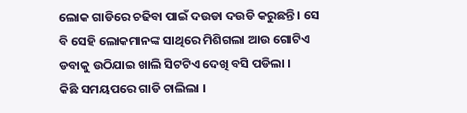ଲୋକ ଗାଡିରେ ଚଢିବା ପାଇଁ ଦଉଡା ଦଉଡି କରୁଛନ୍ତି । ସେ ବି ସେହି ଲୋକମାନଙ୍କ ସାଥିରେ ମିଶିଗଲା ଆଉ ଗୋଟିଏ ଡବାକୁ ଉଠିଯାଇ ଖାଲି ସିଟଟିଏ ଦେଖି ବସି ପଡିଲା ।
କିଛି ସମୟପରେ ଗାଡି ଚାଲିଲା ।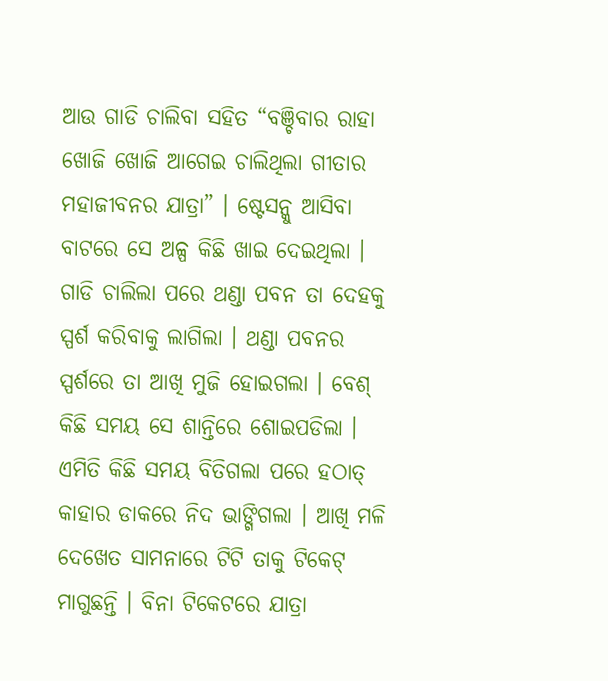ଆଉ ଗାଡି ଚାଲିବା ସହିତ “ବଞ୍ଚିବାର ରାହା ଖୋଜି ଖୋଜି ଆଗେଇ ଚାଲିଥିଲା ଗୀତାର ମହାଜୀବନର ଯାତ୍ରା” । ଷ୍ଟେସନ୍କୁ ଆସିବା ବାଟରେ ସେ ଅଳ୍ପ କିଛି ଖାଇ ଦେଇଥିଲା । ଗାଡି ଚାଲିଲା ପରେ ଥଣ୍ଡା ପବନ ତା ଦେହକୁ ସ୍ପର୍ଶ କରିବାକୁ ଲାଗିଲା । ଥଣ୍ଡା ପବନର ସ୍ପର୍ଶରେ ତା ଆଖି ମୁଜି ହୋଇଗଲା । ବେଶ୍ କିଛି ସମୟ ସେ ଶାନ୍ତିରେ ଶୋଇପଡିଲା ।
ଏମିତି କିଛି ସମୟ ବିତିଗଲା ପରେ ହଠାତ୍ କାହାର ଡାକରେ ନିଦ ଭାଙ୍ଗିଗଲା । ଆଖି ମଳି ଦେଖେତ ସାମନାରେ ଟିଟି ତାକୁ ଟିକେଟ୍ ମାଗୁଛନ୍ତି । ବିନା ଟିକେଟରେ ଯାତ୍ରା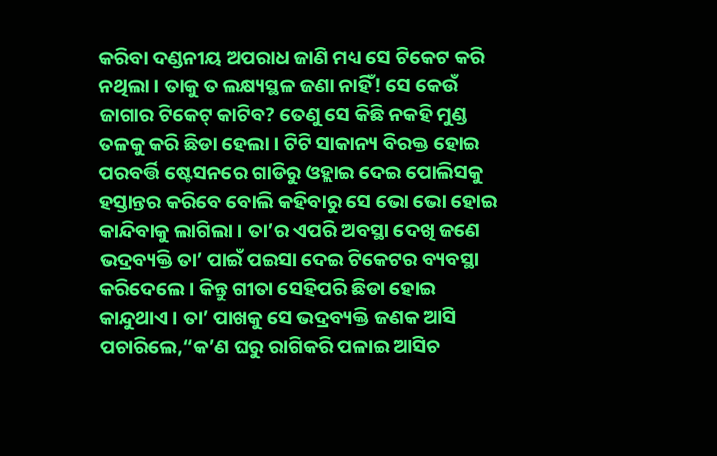କରିବା ଦଣ୍ଡନୀୟ ଅପରାଧ ଜାଣି ମଧ୍ୟ ସେ ଟିକେଟ କରି ନଥିଲା । ତାକୁ ତ ଲକ୍ଷ୍ୟସ୍ଥଳ ଜଣା ନାହିଁ! ସେ କେଉଁ ଜାଗାର ଟିକେଟ୍ କାଟିବ? ତେଣୁ ସେ କିଛି ନକହି ମୁଣ୍ଡ ତଳକୁ କରି ଛିଡା ହେଲା । ଟିଟି ସାକାନ୍ୟ ବିରକ୍ତ ହୋଇ ପରବର୍ତ୍ତି ଷ୍ଟେସନରେ ଗାଡିରୁ ଓହ୍ଲାଇ ଦେଇ ପୋଲିସକୁ ହସ୍ତାନ୍ତର କରିବେ ବୋଲି କହିବାରୁ ସେ ଭୋ ଭୋ ହୋଇ କାନ୍ଦିବାକୁ ଲାଗିଲା । ତା’ର ଏପରି ଅବସ୍ଥା ଦେଖି ଜଣେ ଭଦ୍ରବ୍ୟକ୍ତି ତା’ ପାଇଁ ପଇସା ଦେଇ ଟିକେଟର ବ୍ୟବସ୍ଥା କରିଦେଲେ । କିନ୍ତୁ ଗୀତା ସେହିପରି ଛିଡା ହୋଇ କାନ୍ଦୁଥାଏ । ତା’ ପାଖକୁ ସେ ଭଦ୍ରବ୍ୟକ୍ତି ଜଣକ ଆସି ପଚାରିଲେ,“କ’ଣ ଘରୁ ରାଗିକରି ପଳାଇ ଆସିଚ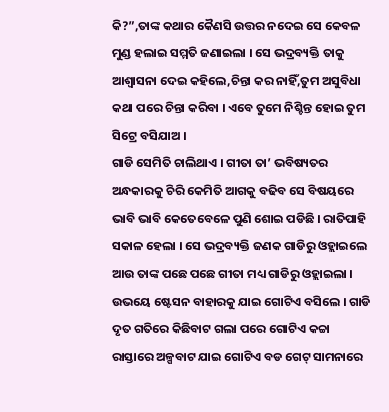କି?”,ତାଙ୍କ କଥାର କୈଣସି ଉତ୍ତର ନଦେଇ ସେ କେବଳ ମୁଣ୍ଡ ହଲାଇ ସମ୍ମତି ଜଣାଇଲା । ସେ ଭଦ୍ରବ୍ୟକ୍ତି ତାକୁ ଆଶ୍ୱାସନା ଦେଇ କହିଲେ,ଚିନ୍ତା କର ନାହିଁ,ତୁମ ଅସୁବିଧା କଥା ପରେ ଚିନ୍ତା କରିବା । ଏବେ ତୁମେ ନିଶ୍ଚିନ୍ତ ହୋଇ ତୁମ ସିଟ୍ରେ ବସିଯାଅ ।
ଗାଡି ସେମିତି ଚାଲିଥାଏ । ଗୀତା ତା’ ଭବିଷ୍ୟତର ଅନ୍ଧକାରକୁ ଚିରି କେମିତି ଆଗକୁ ବଢିବ ସେ ବିଷୟରେ ଭାବି ଭାବି କେତେବେଳେ ପୁଣି ଶୋଇ ପଡିଛି । ରାତିପାହି ସକାଳ ହେଲା । ସେ ଭଦ୍ରବ୍ୟକ୍ତି ଜଣକ ଗାଡିରୁ ଓହ୍ଲାଇଲେ ଆଉ ତାଙ୍କ ପଛେ ପଛେ ଗୀତା ମଧ୍ୟ ଗାଡିରୁ ଓହ୍ଲାଇଲା । ଉଭୟେ ଷ୍ଟେସନ ବାହାରକୁ ଯାଇ ଗୋଟିଏ ବସିଲେ । ଗାଡି ଦୃତ ଗତିରେ କିଛିବାଟ ଗଲା ପରେ ଗୋଟିଏ କଚ୍ଚା ରାସ୍ତାରେ ଅଳ୍ପବାଟ ଯାଇ ଗୋଟିଏ ବଡ ଗେଟ୍ ସାମନାରେ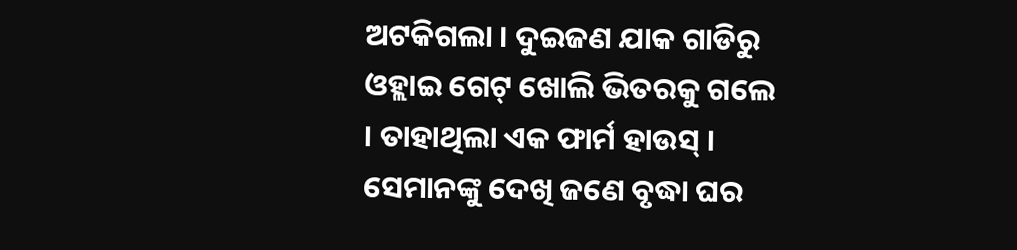ଅଟକିଗଲା । ଦୁଇଜଣ ଯାକ ଗାଡିରୁ ଓହ୍ଲାଇ ଗେଟ୍ ଖୋଲି ଭିତରକୁ ଗଲେ । ତାହାଥିଲା ଏକ ଫାର୍ମ ହାଉସ୍ । ସେମାନଙ୍କୁ ଦେଖି ଜଣେ ବୃଦ୍ଧା ଘର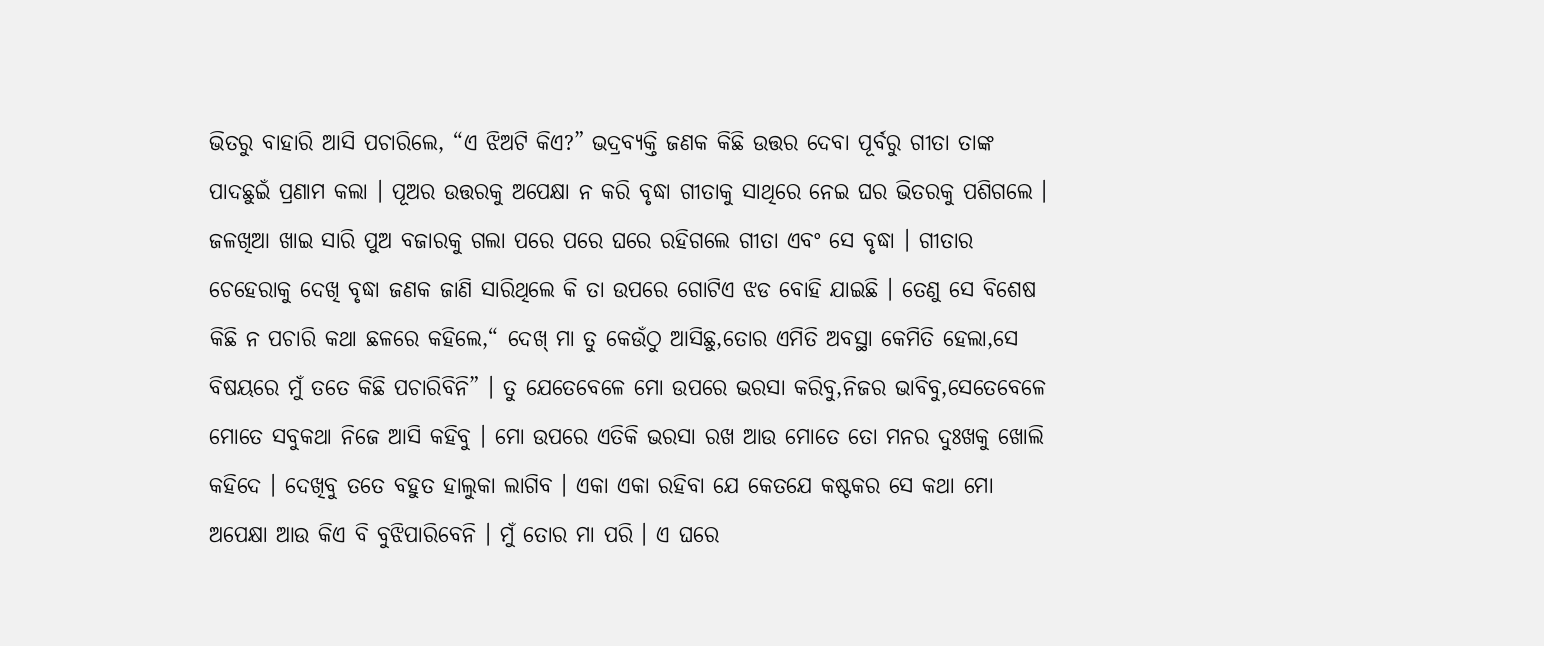ଭିତରୁ ବାହାରି ଆସି ପଚାରିଲେ, “ଏ ଝିଅଟି କିଏ?” ଭଦ୍ରବ୍ୟକ୍ତି ଜଣକ କିଛି ଉତ୍ତର ଦେବା ପୂର୍ବରୁ ଗୀତା ତାଙ୍କ ପାଦଛୁଇଁ ପ୍ରଣାମ କଲା । ପୂଅର ଉତ୍ତରକୁ ଅପେକ୍ଷା ନ କରି ବୃଦ୍ଧା ଗୀତାକୁ ସାଥିରେ ନେଇ ଘର ଭିତରକୁ ପଶିଗଲେ ।
ଜଳଖିଆ ଖାଇ ସାରି ପୁଅ ବଜାରକୁ ଗଲା ପରେ ପରେ ଘରେ ରହିଗଲେ ଗୀତା ଏବଂ ସେ ବୃଦ୍ଧା । ଗୀତାର ଚେହେରାକୁ ଦେଖି ବୃଦ୍ଧା ଜଣକ ଜାଣି ସାରିଥିଲେ କି ତା ଉପରେ ଗୋଟିଏ ଝଡ ବୋହି ଯାଇଛି । ତେଣୁ ସେ ବିଶେଷ କିଛି ନ ପଚାରି କଥା ଛଳରେ କହିଲେ,“ ଦେଖ୍ ମା ତୁ କେଉଁଠୁ ଆସିଛୁ,ତୋର ଏମିତି ଅବସ୍ଥା କେମିତି ହେଲା,ସେ ବିଷୟରେ ମୁଁ ତତେ କିଛି ପଚାରିବିନି” । ତୁ ଯେତେବେଳେ ମୋ ଉପରେ ଭରସା କରିବୁ,ନିଜର ଭାବିବୁ,ସେତେବେଳେ ମୋତେ ସବୁକଥା ନିଜେ ଆସି କହିବୁ । ମୋ ଉପରେ ଏତିକି ଭରସା ରଖ ଆଉ ମୋତେ ତୋ ମନର ଦୁଃଖକୁ ଖୋଲି କହିଦେ । ଦେଖିବୁ ତତେ ବହୁତ ହାଲୁକା ଲାଗିବ । ଏକା ଏକା ରହିବା ଯେ କେତଯେ କଷ୍ଟକର ସେ କଥା ମୋ ଅପେକ୍ଷା ଆଉ କିଏ ବି ବୁଝିପାରିବେନି । ମୁଁ ତୋର ମା ପରି । ଏ ଘରେ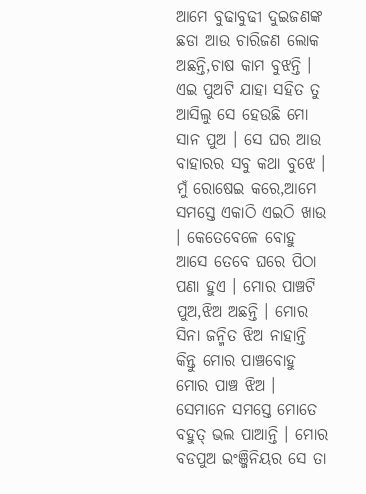ଆମେ ବୁଢାବୁଢୀ ଦୁଇଜଣଙ୍କ ଛଡା ଆଉ ଚାରିଜଣ ଲୋକ ଅଛନ୍ତି,ଚାଷ କାମ ବୁଝନ୍ତି । ଏଇ ପୁଅଟି ଯାହା ସହିତ ତୁ ଆସିଲୁ ସେ ହେଉଛି ମୋ ସାନ ପୁଅ । ସେ ଘର ଆଉ ବାହାରର ସବୁ କଥା ବୁଝେ । ମୁଁ ରୋଷେଇ କରେ,ଆମେ ସମସ୍ତେ ଏକାଠି ଏଇଠି ଖାଉ । କେତେବେଳେ ବୋହୁ ଆସେ ତେବେ ଘରେ ପିଠା ପଣା ହୁଏ । ମୋର ପାଞ୍ଚଟି ପୁଅ,ଝିଅ ଅଛନ୍ତି । ମୋର ସିନା ଜନ୍ମିତ ଝିଅ ନାହାନ୍ତି କିନ୍ତୁ ମୋର ପାଞ୍ଚବୋହୁ ମୋର ପାଞ୍ଚ ଝିଅ । ସେମାନେ ସମସ୍ତେ ମୋତେ ବହୁତ୍ ଭଲ ପାଆନ୍ତି । ମୋର ବଡପୁଅ ଇଂଞ୍ଜିନିୟର ସେ ତା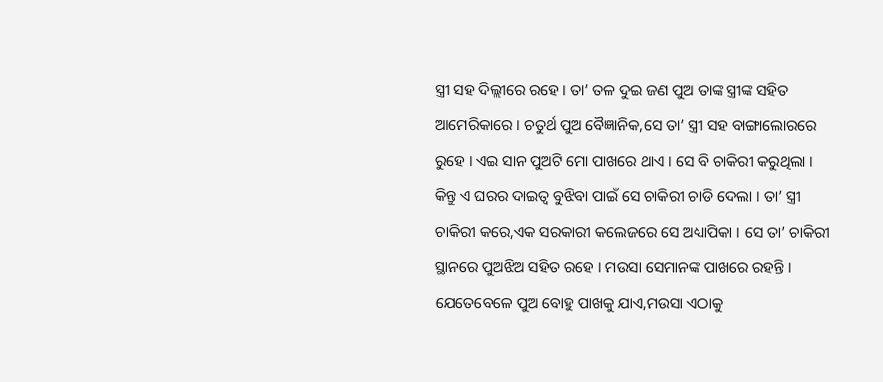ସ୍ତ୍ରୀ ସହ ଦିଲ୍ଲୀରେ ରହେ । ତା’ ତଳ ଦୁଇ ଜଣ ପୁଅ ତାଙ୍କ ସ୍ତ୍ରୀଙ୍କ ସହିତ ଆମେରିକାରେ । ଚତୁର୍ଥ ପୁଅ ବୈଜ୍ଞାନିକ,ସେ ତା’ ସ୍ତ୍ରୀ ସହ ବାଙ୍ଗାଲୋରରେ ରୁହେ । ଏଇ ସାନ ପୁଅଟି ମୋ ପାଖରେ ଥାଏ । ସେ ବି ଚାକିରୀ କରୁଥିଲା । କିନ୍ତୁ ଏ ଘରର ଦାଇତ୍ୱ ବୁଝିବା ପାଇଁ ସେ ଚାକିରୀ ଚାଡି ଦେଲା । ତା’ ସ୍ତ୍ରୀ ଚାକିରୀ କରେ,ଏକ ସରକାରୀ କଲେଜରେ ସେ ଅଧ୍ୟାପିକା । ସେ ତା’ ଚାକିରୀ ସ୍ଥାନରେ ପୁଅଝିଅ ସହିତ ରହେ । ମଉସା ସେମାନଙ୍କ ପାଖରେ ରହନ୍ତି । ଯେତେବେଳେ ପୁଅ ବୋହୁ ପାଖକୁ ଯାଏ,ମଉସା ଏଠାକୁ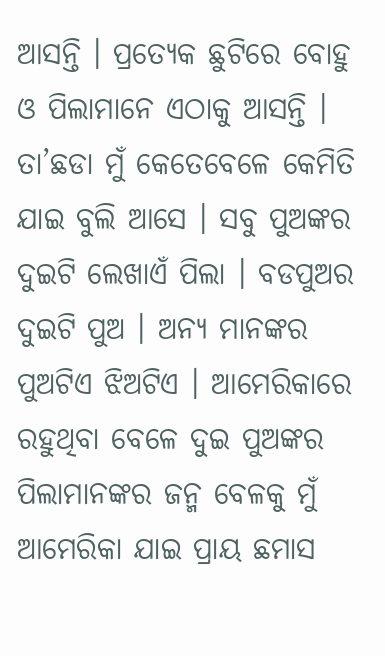ଆସନ୍ତି । ପ୍ରତ୍ୟେକ ଛୁଟିରେ ବୋହୁ ଓ ପିଲାମାନେ ଏଠାକୁ ଆସନ୍ତି । ତା’ଛଡା ମୁଁ କେତେବେଳେ କେମିତି ଯାଇ ବୁଲି ଆସେ । ସବୁ ପୁଅଙ୍କର ଦୁଇଟି ଲେଖାଏଁ ପିଲା । ବଡପୁଅର ଦୁଇଟି ପୁଅ । ଅନ୍ୟ ମାନଙ୍କର ପୁଅଟିଏ ଝିଅଟିଏ । ଆମେରିକାରେ ରହୁଥିବା ବେଳେ ଦୁଇ ପୁଅଙ୍କର ପିଲାମାନଙ୍କର ଜନ୍ମ ବେଳକୁ ମୁଁ ଆମେରିକା ଯାଇ ପ୍ରାୟ ଛମାସ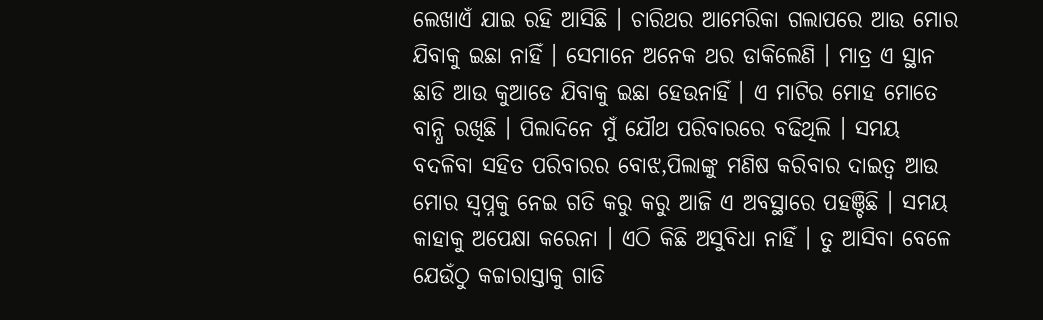ଲେଖାଏଁ ଯାଇ ରହି ଆସିଛି । ଚାରିଥର ଆମେରିକା ଗଲାପରେ ଆଉ ମୋର ଯିବାକୁ ଇଛା ନାହିଁ । ସେମାନେ ଅନେକ ଥର ଡାକିଲେଣି । ମାତ୍ର ଏ ସ୍ଥାନ ଛାଡି ଆଉ କୁଆଡେ ଯିବାକୁ ଇଛା ହେଉନାହିଁ । ଏ ମାଟିର ମୋହ ମୋତେ ବାନ୍ଧି ରଖିଛି । ପିଲାଦିନେ ମୁଁ ଯୌଥ ପରିବାରରେ ବଢିଥିଲି । ସମୟ ବଦଳିବା ସହିତ ପରିବାରର ବୋଝ,ପିଲାଙ୍କୁ ମଣିଷ କରିବାର ଦାଇତ୍ୱ ଆଉ ମୋର ସ୍ୱପ୍ନକୁ ନେଇ ଗତି କରୁ କରୁ ଆଜି ଏ ଅବସ୍ଥାରେ ପହଞ୍ଚିଛି । ସମୟ କାହାକୁ ଅପେକ୍ଷା କରେନା । ଏଠି କିଛି ଅସୁବିଧା ନାହିଁ । ତୁ ଆସିବା ବେଳେ ଯେଉଁଠୁ କଚ୍ଚାରାସ୍ତାକୁ ଗାଡି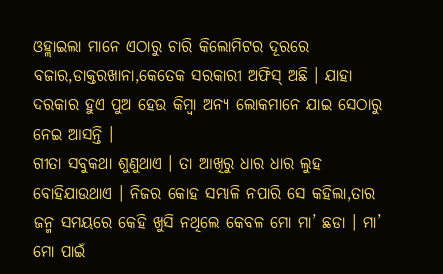ଓହ୍ଲାଇଲା ମାନେ ଏଠାରୁ ଚାରି କିଲୋମିଟର ଦୂରରେ ବଜାର,ଡାକ୍ତରଖାନା,କେତେକ ସରକାରୀ ଅଫିସ୍ ଅଛି । ଯାହା ଦରକାର ହୁଏ ପୁଅ ହେଉ କିମ୍ବା ଅନ୍ୟ ଲୋକମାନେ ଯାଇ ସେଠାରୁ ନେଇ ଆସନ୍ତି ।
ଗୀତା ସବୁକଥା ଶୁଣୁଥାଏ । ତା ଆଖିରୁ ଧାର ଧାର ଲୁହ ବୋହିଯାଉଥାଏ । ନିଜର କୋହ ସମ୍ଭାଳି ନପାରି ସେ କହିଲା,ତାର ଜନ୍ମ ସମୟରେ କେହି ଖୁସି ନଥିଲେ କେବଳ ମୋ ମା’ ଛଡା । ମା’ ମୋ ପାଇଁ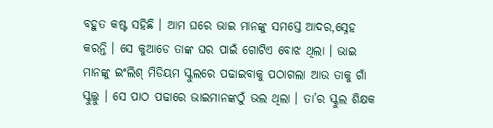ବହୁତ କଷ୍ଟ ସହିଛି । ଆମ ଘରେ ଭାଇ ମାନଙ୍କୁ ସମସ୍ତେ ଆଦର,ସ୍ନେହ କରନ୍ତି । ସେ କୁଆଡେ ତାଙ୍କ ଘର ପାଇଁ ଗୋଟିଏ ବୋଝ ଥିଲା । ଭାଇ ମାନଙ୍କୁ ଇଂଲିଶ୍ ମିଡିୟମ ସ୍କୁଲରେ ପଢାଇବାକୁ ପଠାଗଲା ଆଉ ତାକୁ ଗାଁ ସ୍କୁଲ୍କୁ । ସେ ପାଠ ପଢାରେ ଭାଇମାନଙ୍କଠୁଁ ଭଲ ଥିଲା । ତା’ର ସ୍କୁଲ ଶିକ୍ଷକ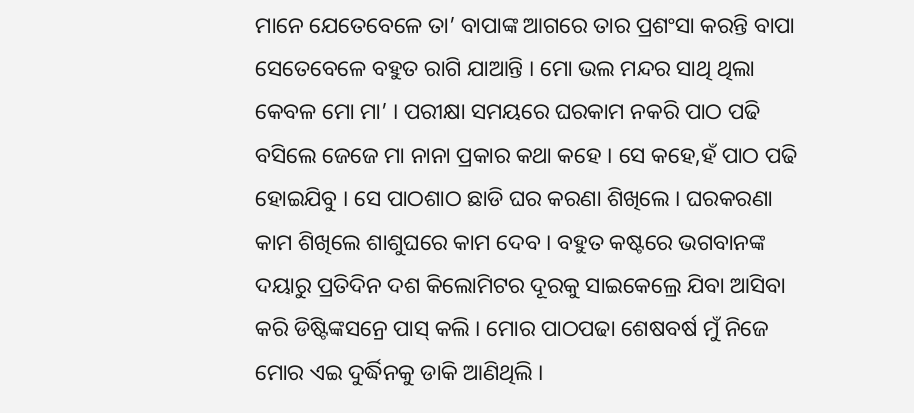ମାନେ ଯେତେବେଳେ ତା’ ବାପାଙ୍କ ଆଗରେ ତାର ପ୍ରଶଂସା କରନ୍ତି ବାପା ସେତେବେଳେ ବହୁତ ରାଗି ଯାଆନ୍ତି । ମୋ ଭଲ ମନ୍ଦର ସାଥି ଥିଲା କେବଳ ମୋ ମା’ । ପରୀକ୍ଷା ସମୟରେ ଘରକାମ ନକରି ପାଠ ପଢି ବସିଲେ ଜେଜେ ମା ନାନା ପ୍ରକାର କଥା କହେ । ସେ କହେ,ହଁ ପାଠ ପଢି ହୋଇଯିବୁ । ସେ ପାଠଶାଠ ଛାଡି ଘର କରଣା ଶିଖିଲେ । ଘରକରଣା କାମ ଶିଖିଲେ ଶାଶୁଘରେ କାମ ଦେବ । ବହୁତ କଷ୍ଟରେ ଭଗବାନଙ୍କ ଦୟାରୁ ପ୍ରତିଦିନ ଦଶ କିଲୋମିଟର ଦୂରକୁ ସାଇକେଲ୍ରେ ଯିବା ଆସିବା କରି ଡିଷ୍ଟିଙ୍କସନ୍ରେ ପାସ୍ କଲି । ମୋର ପାଠପଢା ଶେଷବର୍ଷ ମୁଁ ନିଜେ ମୋର ଏଇ ଦୁର୍ଦ୍ଧିନକୁ ଡାକି ଆଣିଥିଲି ।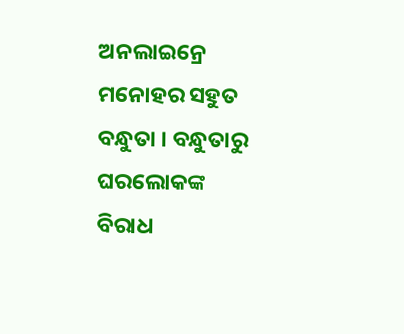ଅନଲାଇନ୍ରେ ମନୋହର ସହୁତ ବନ୍ଧୁତା । ବନ୍ଧୁତାରୁ ଘରଲୋକଙ୍କ ବିରାଧ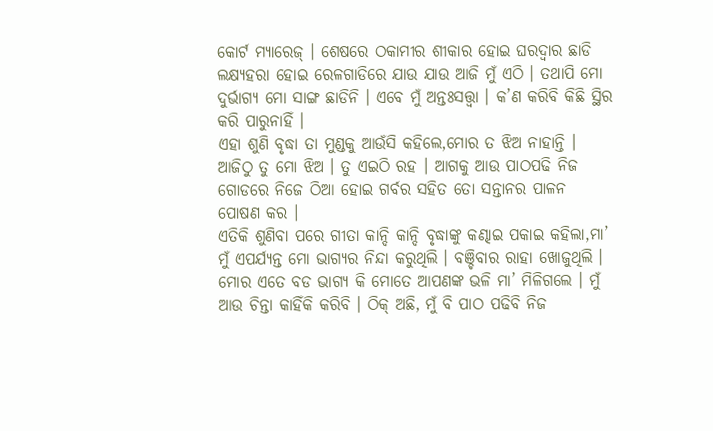କୋର୍ଟ ମ୍ୟାରେଜ୍ । ଶେଷରେ ଠକାମୀର ଶୀକାର ହୋଇ ଘରଦ୍ୱାର ଛାଡି ଲକ୍ଷ୍ୟହରା ହୋଇ ରେଳଗାଡିରେ ଯାଉ ଯାଉ ଆଜି ମୁଁ ଏଠି । ତଥାପି ମୋ ଦୁର୍ଭାଗ୍ୟ ମୋ ସାଙ୍ଗ ଛାଡିନି । ଏବେ ମୁଁ ଅନ୍ତଃସତ୍ତ୍ୱା । କ’ଣ କରିବି କିଛି ସ୍ଥିର କରି ପାରୁନାହିଁ ।
ଏହା ଶୁଣି ବୃଦ୍ଧା ତା ମୁଣ୍ଡକୁ ଆଉଁସି କହିଲେ,ମୋର ତ ଝିଅ ନାହାନ୍ତି । ଆଜିଠୁ ତୁ ମୋ ଝିଅ । ତୁ ଏଇଠି ରହ । ଆଗକୁ ଆଉ ପାଠପଢି ନିଜ ଗୋଡରେ ନିଜେ ଠିଆ ହୋଇ ଗର୍ବର ସହିତ ତୋ ସନ୍ତାନର ପାଳନ ପୋଷଣ କର ।
ଏତିକି ଶୁଣିବା ପରେ ଗୀତା କାନ୍ଦି କାନ୍ଦି ବୃଦ୍ଧାଙ୍କୁ କଣ୍ଢାଇ ପକାଇ କହିଲା,ମା’ ମୁଁ ଏପର୍ଯ୍ୟନ୍ତ ମୋ ଭାଗ୍ୟର ନିନ୍ଦା କରୁଥିଲି । ବଞ୍ଚିବାର ରାହା ଖୋଜୁଥିଲି । ମୋର ଏତେ ବଡ ଭାଗ୍ୟ କି ମୋତେ ଆପଣଙ୍କ ଭଳି ମା’ ମିଳିଗଲେ । ମୁଁ ଆଉ ଚିନ୍ତା କାହିଁକି କରିବି । ଠିକ୍ ଅଛି, ମୁଁ ବି ପାଠ ପଢିବି ନିଜ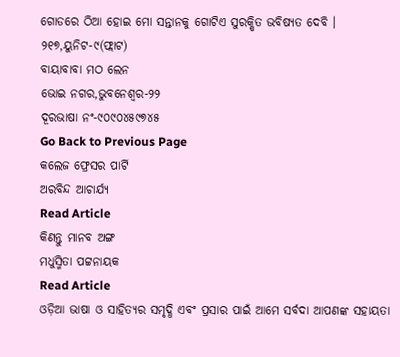ଗୋଡରେ ଠିଆ ହୋଇ ମୋ ସନ୍ତାନକୁ ଗୋଟିଏ ସୁରକ୍ଷିତ ଭବିଷ୍ୟତ ଦେବି ।
୨୧୭,ୟୁନିଟ-୯(ଫ୍ଲାଟ)
ବାୟାବାବା ମଠ ଲେନ
ଭୋଇ ନଗର,ଭୁବନେଶ୍ୱର-୨୨
ଦୂରଭାଷା ନଂ-୯୦୯୦୪୫୯୭୪୫
Go Back to Previous Page
କଲେଜ ଫ୍ରେସର ପାର୍ଟି
ଅରବିନ୍ଦ ଆଚାର୍ଯ୍ୟ
Read Article
କିଣନ୍ତୁ ମାନବ ଅଙ୍ଗ
ମଧୁସ୍ମିତା ପଟ୍ଟନାୟକ
Read Article
ଓଡ଼ିଆ ଭାଷା ଓ ସାହିତ୍ୟର ସମୃଦ୍ଧି ଏବଂ ପ୍ରସାର ପାଇଁ ଆମେ ସର୍ବଦା ଆପଣଙ୍କ ସହାୟତା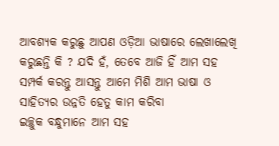ଆବଶ୍ୟକ କରୁଛୁ ଆପଣ ଓଡ଼ିଆ ଭାଷାରେ ଲେଖାଲେଖି କରୁଛନ୍ତି କି ? ଯଦି ହଁ, ତେବେ ଆଜି ହିଁ ଆମ ସହ ସମ୍ପର୍କ କରନ୍ତୁ ଆସନ୍ତୁ ଆମେ ମିଶି ଆମ ଭାଷା ଓ ସାହିତ୍ୟର ଉନ୍ନତି ହେତୁ କାମ କରିବା
ଇଚ୍ଛୁକ ବନ୍ଧୁମାନେ ଆମ ସହ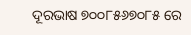ଦୂରଭାଷ ୭୦୦୮୫୬୭୦୮୫ ରେ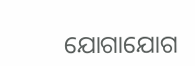ଯୋଗାଯୋଗ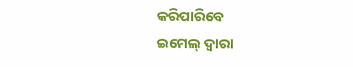କରିପାରିବେ
ଇମେଲ୍ ଦ୍ବାରା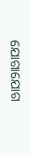ଯୋଗାଯୋଗ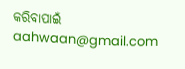କରିବାପାଇଁ aahwaan@gmail.com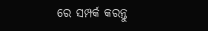ରେ ସମ୍ପର୍କ କରନ୍ତୁ